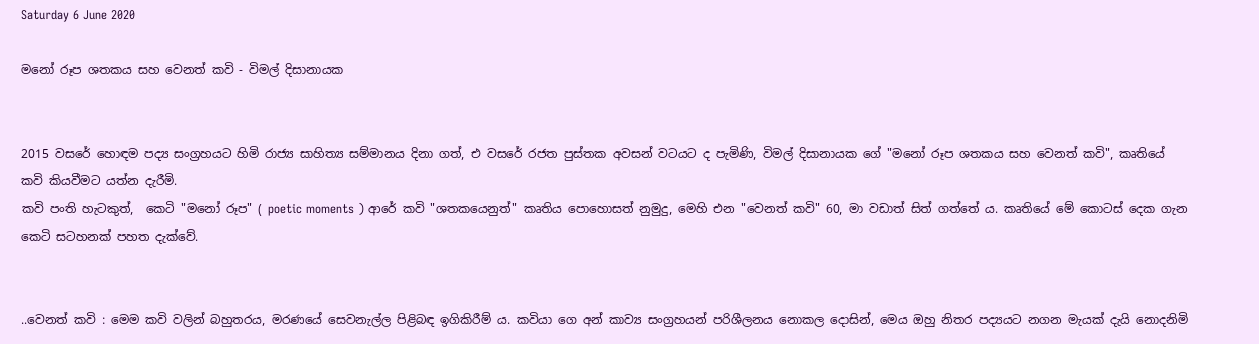Saturday 6 June 2020

මනෝ රූප ශතකය සහ වෙනත් කවි - විමල් දිසානායක


2015 වසරේ හොඳම පද්‍ය සංග්‍රහයට හිමි රාජ්‍ය සාහිත්‍ය සම්මානය දිනා ගත්, එ වසරේ රජත පුස්තක අවසන් වටයට ද පැමිණි, විමල් දිසානායක ගේ "මනෝ රූප ශතකය සහ වෙනත් කවි", කෘතියේ කවි කියවීමට යත්න දැරීමි.
කවි පංති හැටකුත්,  කෙටි "මනෝ රූප" ( poetic moments ) ආරේ කවි "ශතකයෙනුත්" කෘතිය පොහොසත් නුමුදු, මෙහි එන "වෙනත් කවි" 60, මා වඩාත් සිත් ගත්තේ ය. කෘතියේ මේ කොටස් දෙක ගැන කෙටි සටහනක් පහත දැක්වේ.


..වෙනත් කවි : මෙම කවි වලින් බහුතරය, මරණයේ සෙවනැල්ල පිළිබඳ ඉගිකිරීම් ය. කවියා ගෙ අන් කාව්‍ය සංග්‍රහයන් පරිශීලනය නොකල දොසින්, මෙය ඔහු නිතර පද්‍යයට නගන මැයක් දැයි නොදනිමි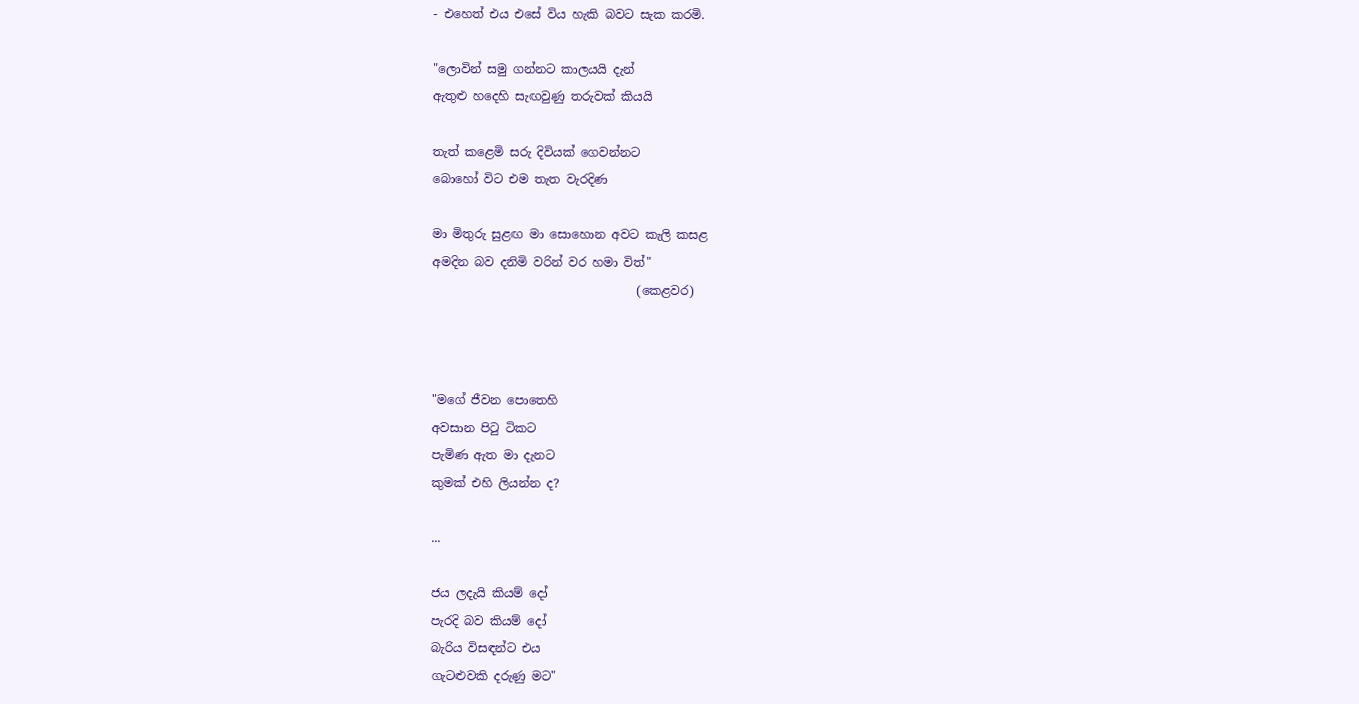- එහෙත් එය එසේ විය හැකි බවට සැක කරමි.

"ලොවින් සමු ගන්නට කාලයයි දැන්
ඇතුළු හදෙහි සැඟවුණු තරුවක් කියයි

තැත් කළෙමි සරු දිවියක් ගෙවන්නට
බොහෝ විට එම තැත වැරදිණ

මා මිතුරු සුළඟ මා සොහොන අවට කැලි කසළ
අමදින බව දනිමි වරින් වර හමා විත්"
                                  (කෙළවර)



"මගේ ජීවන පොතෙහි
අවසාන පිටු ටිකට
පැමිණ ඇත මා දැනට
කුමක් එහි ලියන්න ද?

...

ජය ලදැයි කියම් දෝ
පැරදි බව කියම් දෝ
බැරිය විසඳන්ට එය
ගැටළුවකි දරුණු මට"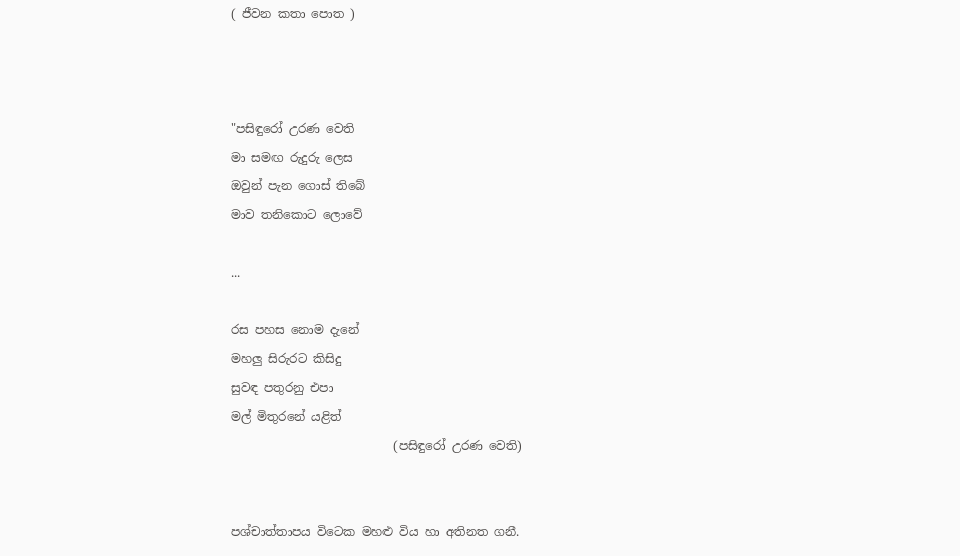( ජීවන කතා පොත )



"පසිඳුරෝ උරණ වෙති
මා සමඟ රුදුරු ලෙස
ඔවුන් පැන ගොස් තිබේ
මාව තනිකොට ලොවේ

...

රස පහස නොම දැනේ
මහලු සිරුරට කිසිදු
සුවඳ පතුරනු එපා
මල් මිතුරනේ යළිත්
                           (පසිඳුරෝ උරණ වෙති)


පශ්චාත්තාපය විටෙක මහළු විය හා අතිනත ගනී.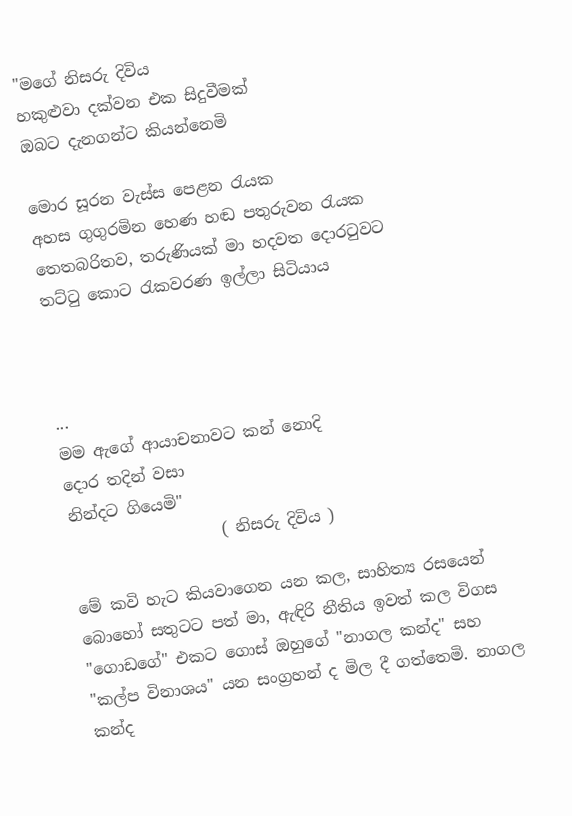"මගේ නිසරු දිවිය
හකුළුවා දක්වන එක සිදුවීමක්
ඔබට දැනගන්ට කියන්නෙමි

මොර සූරන වැස්ස පෙළන රැයක
අහස ගුගුරමින හෙණ හඬ පතුරුවන රැයක
තෙතබරිතව, තරුණියක් මා හදවත දොරටුවට
තට්ටු කොට රැකවරණ ඉල්ලා සිටියාය



...
මම ඇගේ ආයාචනාවට කන් නොදි
දොර තදින් වසා
නින්දට ගියෙමි"
                   ( නිසරු දිවිය )

මේ කවි හැට කියවාගෙන යන කල, සාහිත්‍ය රසයෙන් බොහෝ සතුටට පත් මා, ඇඳිරි නීතිය ඉවත් කල විගස "ගොඩගේ" එකට ගොස් ඔහුගේ "නාගල කන්ද" සහ "කල්ප විනාශය" යන සංග්‍රහන් ද මිල දී ගත්තෙමි. නාගල කන්ද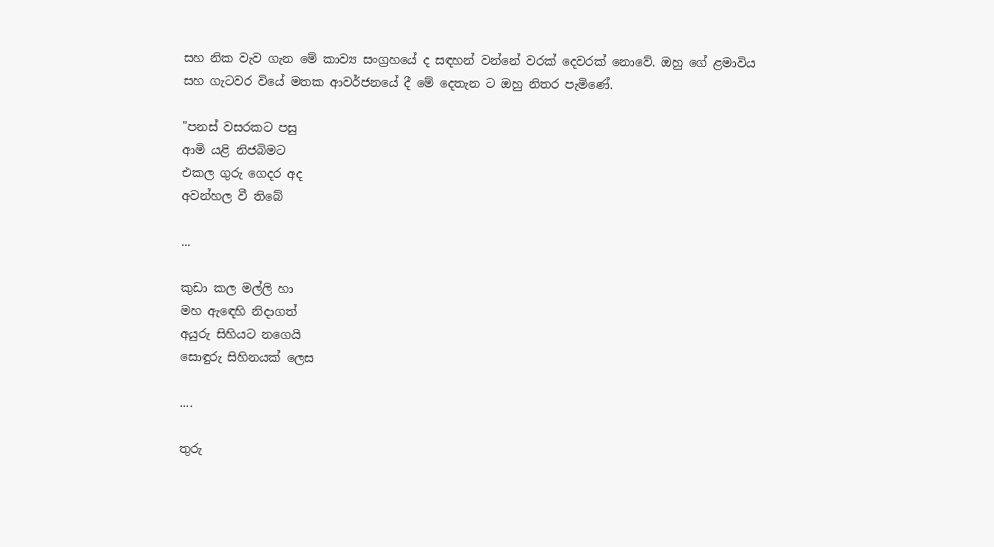සහ නික වැව ගැන මේ කාව්‍ය සංග්‍රහයේ ද සඳහන් වන්නේ වරක් දෙවරක් නොවේ. ඔහු ගේ ළමාවිය සහ ගැටවර වියේ මතක ආවර්ජනයේ දී මේ දෙතැන ට ඔහු නිතර පැමිණේ.

"පනස් වසරකට පසු
ආමි යළි නිජබිමට
එකල ගුරු ගෙදර අද
අවන්හල වී තිබේ

...

කුඩා කල මල්ලි හා
මහ ඇඳෙහි නිදාගත්
අයුරු සිහියට නගෙයි
සොඳුරු සිහිනයක් ලෙස

....

තුරු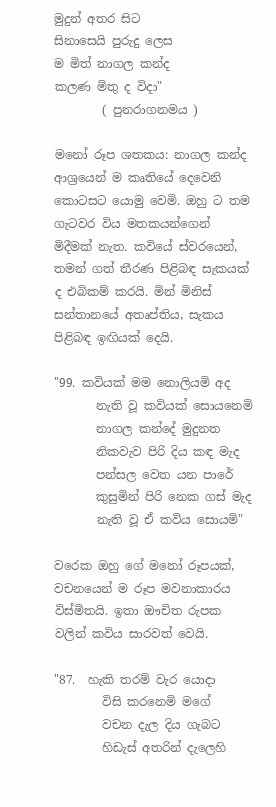මුදුන් අතර සිට
සිනාසෙයි පුරුදු ලෙස
ම මිත් නාගල කන්ද
කලණ මිතු ද විදා"
        ( පුනරාගනමය )

මනෝ රූප ශතකය: නාගල කන්ද ආශ්‍රයෙන් ම කෘතියේ දෙවෙනි කොටසට යොමු වෙමි. ඔහු ට තම ගැටවර විය මතකයන්ගෙන් මිදීමක් නැත. කවියේ ස්වරයෙන්, තමන් ගත් තීරණ පිළිබඳ සැකයක් ද එබිකම් කරයි. මින් මිනිස් සන්තානයේ අතෘප්තිය, සැකය පිළිබඳ ඉඟියක් දෙයි.

"99. කවියක් මම නොලියමි අද
       නැති වූ කවියක් සොයනෙමි
       නාගල කන්දේ මුදුනත
       නිකවැව පිරි දිය කඳ මැද
       පන්සල වෙත යන පාරේ
       කුසුමින් පිරි නෙක ගස් මැද
       නැති වූ ඒ කවිය සොයමි"

වරෙක ඔහු ගේ මනෝ රූපයක්, වචනයෙන් ම රූප මවනාකාරය විස්මිතයි. ඉතා ඖචිත රුපක වලින් කවිය සාරවත් වෙයි.

"87.  හැකි තරම් වැර යොදා
        විසි කරනෙමි මගේ
        වචන දැල දිය ගැබට
        හිඩැස් අතරින් දැලෙහි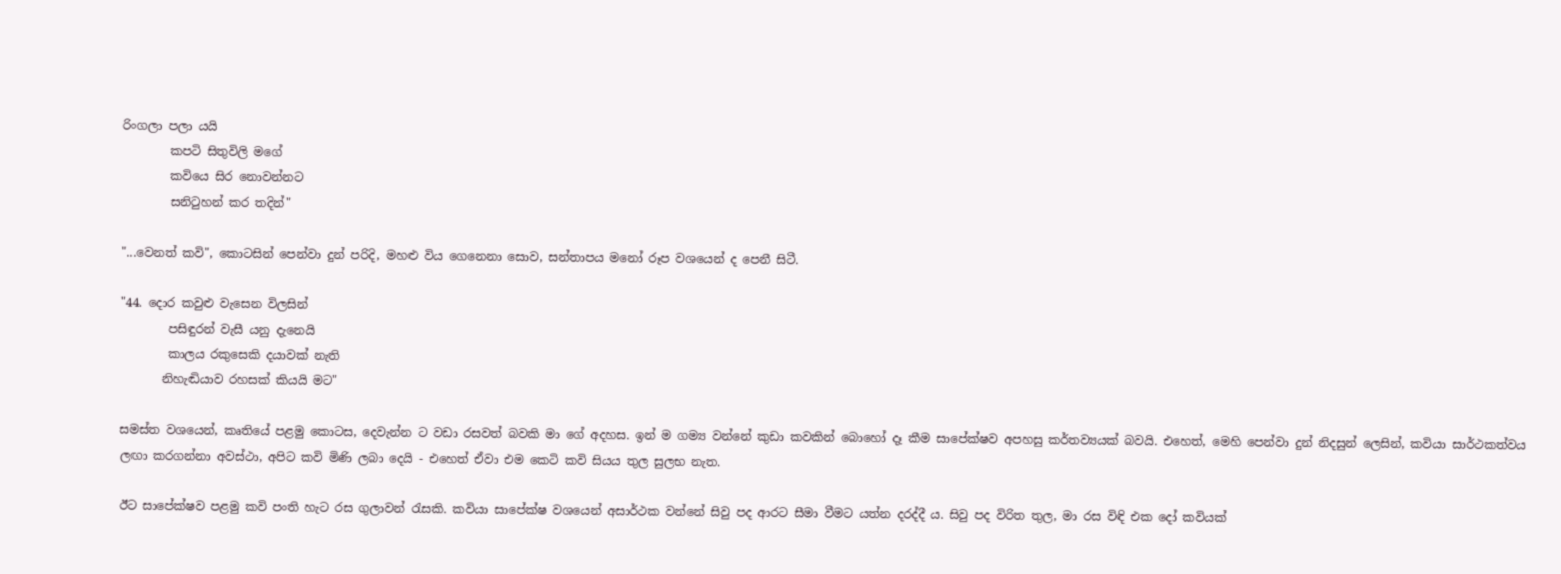රිංගලා පලා යයි
        කපටි සිතුවිලි මගේ
        කවියෙ සිර නොවන්නට
        සනිටුහන් කර තදින්"

"...වෙනත් කවි", කොටසින් පෙන්වා දුන් පරිදි, මහළු විය ගෙනෙනා සොව, සන්තාපය මනෝ රූප වශයෙන් ද පෙනී සිටී.

"44. දොර කවුළු වැසෙන විලසින්
        පසිඳුරන් වැසී යනු දැනෙයි
        කාලය රකුසෙකි දයාවක් නැති
       නිහැඬියාව රහසක් කියයි මට"

සමස්ත වශයෙන්, කෘතියේ පළමු කොටස, දෙවැන්න ට වඩා රසවත් බවකි මා ගේ අදහස. ඉන් ම ගම්‍ය වන්නේ කුඩා කවකින් බොහෝ දෑ කීම සාපේක්ෂව අපහසු කර්තව්‍යයක් බවයි. එහෙත්, මෙහි පෙන්වා දුන් නිදසුන් ලෙසින්, කවියා සාර්ථකත්වය ලඟා කරගන්නා අවස්ථා, අපිට කවි මිණි ලබා දෙයි - එහෙත් ඒවා එම කෙටි කවි සියය තුල සුලභ නැත.

ඊට සාපේක්ෂව පළමු කවි පංති හැට රස ගුලාවන් රැසකි. කවියා සාපේක්ෂ වශයෙන් අසාර්ථක වන්නේ සිවු පද ආරට සීමා වීමට යත්න දරද්දී ය. සිවු පද විරිත තුල, මා රස විඳි එක දෝ කවියක්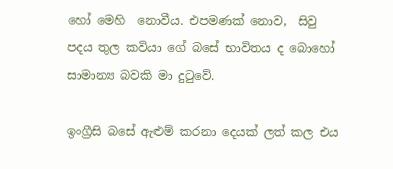හෝ මෙහි  නොවීය. එපමණක් නොව,  සිවු පදය තුල කවියා ගේ බසේ භාවිතය ද බොහෝ සාමාන්‍ය බවකි මා දුටුවේ.

ඉංග්‍රීසි බසේ ඇළුම් කරනා දෙයක් ලත් කල එය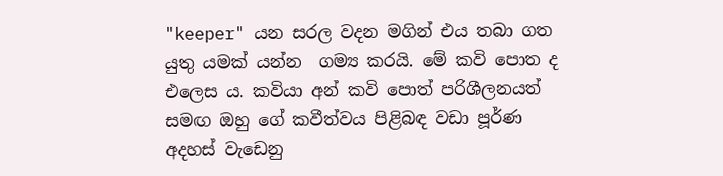"keeper" යන සරල වදන මගින් එය තබා ගත යුතු යමක් යන්න  ගම්‍ය කරයි. මේ කවි පොත ද එලෙස ය. කවියා අන් කවි පොත් පරිශීලනයත් සමඟ ඔහු ගේ කවීත්වය පිළිබඳ වඩා පූර්ණ අදහස් වැඩෙනු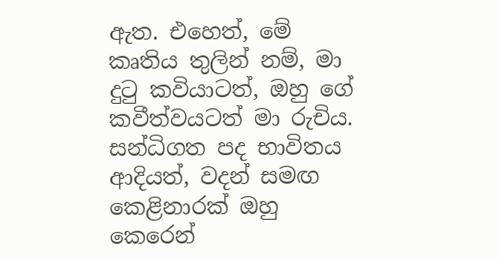ඇත. එහෙත්, මේ කෘතිය තුලින් නම්, මා දුටු කවියාටත්, ඔහු ගේ කවීත්වයටත් මා රුචිය.  සන්ධිගත පද භාවිතය ආදියත්, වදන් සමඟ කෙළිනාරක් ඔහු කෙරෙන්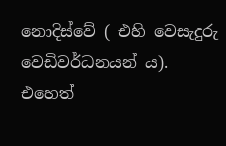නොදිස්වේ ( එහි වෙසැදුරු වෙඩිවර්ධනයන් ය). එහෙත්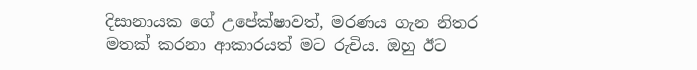දිසානායක ගේ උපේක්ෂාවත්, මරණය ගැන නිතර මතක් කරනා ආකාරයත් මට රුචිය. ඔහු ඊට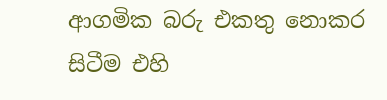ආගමික බරු එකතු නොකර සිටීම එහි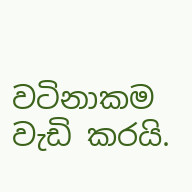වටිනාකම වැඩි කරයි.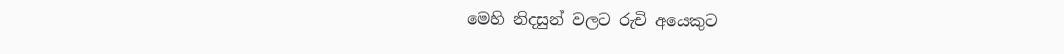මෙහි නිදසුන් වලට රුචි අයෙකුට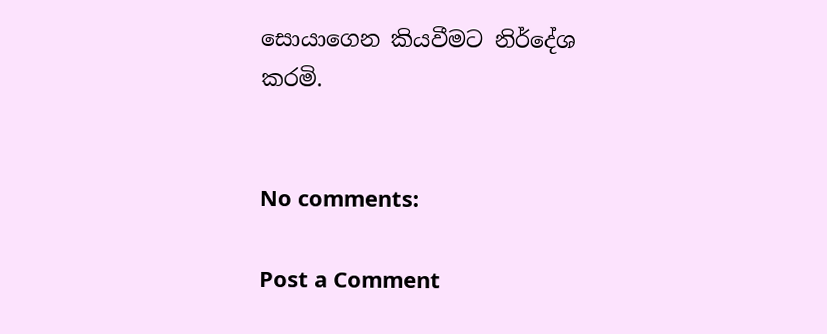සොයාගෙන කියවීමට නිර්දේශ කරමි.


No comments:

Post a Comment